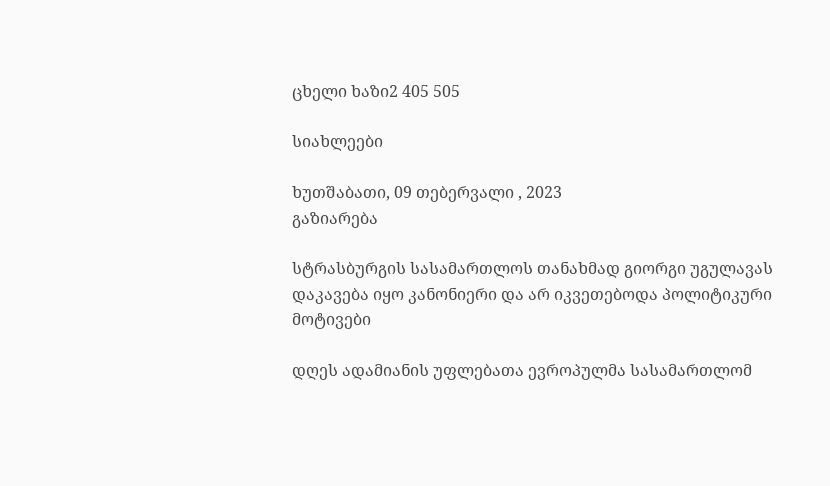ცხელი ხაზი2 405 505

სიახლეები

ხუთშაბათი, 09 თებერვალი , 2023
გაზიარება

სტრასბურგის სასამართლოს თანახმად გიორგი უგულავას დაკავება იყო კანონიერი და არ იკვეთებოდა პოლიტიკური მოტივები

დღეს ადამიანის უფლებათა ევროპულმა სასამართლომ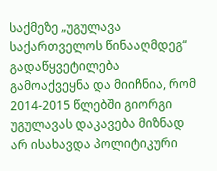საქმეზე „უგულავა საქართველოს წინააღმდეგ“ გადაწყვეტილება გამოაქვეყნა და მიიჩნია, რომ 2014-2015 წლებში გიორგი უგულავას დაკავება მიზნად არ ისახავდა პოლიტიკური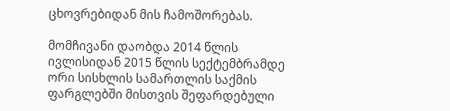ცხოვრებიდან მის ჩამოშორებას.

მომჩივანი დაობდა 2014 წლის ივლისიდან 2015 წლის სექტემბრამდე ორი სისხლის სამართლის საქმის ფარგლებში მისთვის შეფარდებული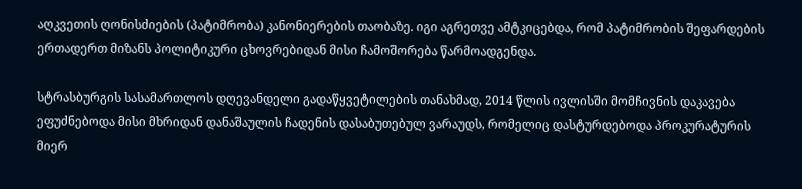აღკვეთის ღონისძიების (პატიმრობა) კანონიერების თაობაზე. იგი აგრეთვე ამტკიცებდა, რომ პატიმრობის შეფარდების ერთადერთ მიზანს პოლიტიკური ცხოვრებიდან მისი ჩამოშორება წარმოადგენდა.

სტრასბურგის სასამართლოს დღევანდელი გადაწყვეტილების თანახმად, 2014 წლის ივლისში მომჩივნის დაკავება ეფუძნებოდა მისი მხრიდან დანაშაულის ჩადენის დასაბუთებულ ვარაუდს, რომელიც დასტურდებოდა პროკურატურის მიერ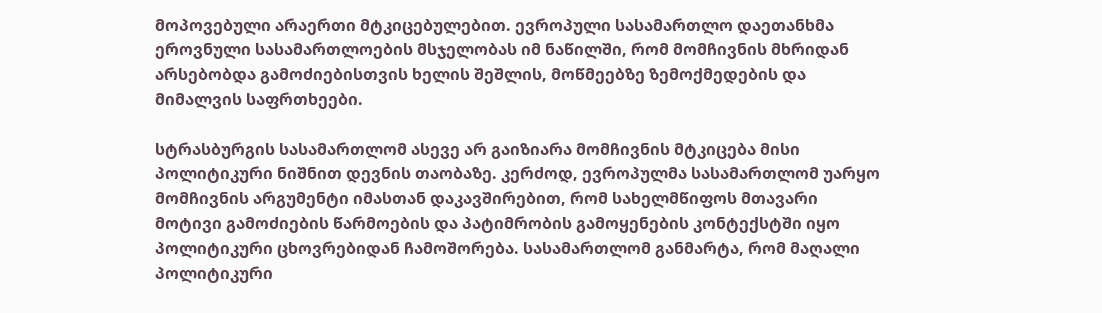მოპოვებული არაერთი მტკიცებულებით. ევროპული სასამართლო დაეთანხმა ეროვნული სასამართლოების მსჯელობას იმ ნაწილში, რომ მომჩივნის მხრიდან არსებობდა გამოძიებისთვის ხელის შეშლის, მოწმეებზე ზემოქმედების და მიმალვის საფრთხეები.

სტრასბურგის სასამართლომ ასევე არ გაიზიარა მომჩივნის მტკიცება მისი პოლიტიკური ნიშნით დევნის თაობაზე. კერძოდ, ევროპულმა სასამართლომ უარყო მომჩივნის არგუმენტი იმასთან დაკავშირებით, რომ სახელმწიფოს მთავარი მოტივი გამოძიების წარმოების და პატიმრობის გამოყენების კონტექსტში იყო პოლიტიკური ცხოვრებიდან ჩამოშორება. სასამართლომ განმარტა, რომ მაღალი პოლიტიკური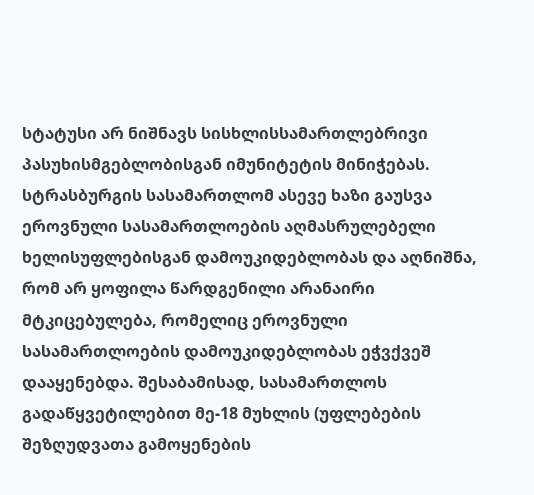სტატუსი არ ნიშნავს სისხლისსამართლებრივი პასუხისმგებლობისგან იმუნიტეტის მინიჭებას. სტრასბურგის სასამართლომ ასევე ხაზი გაუსვა ეროვნული სასამართლოების აღმასრულებელი ხელისუფლებისგან დამოუკიდებლობას და აღნიშნა, რომ არ ყოფილა წარდგენილი არანაირი მტკიცებულება, რომელიც ეროვნული სასამართლოების დამოუკიდებლობას ეჭვქვეშ დააყენებდა. შესაბამისად, სასამართლოს გადაწყვეტილებით მე-18 მუხლის (უფლებების შეზღუდვათა გამოყენების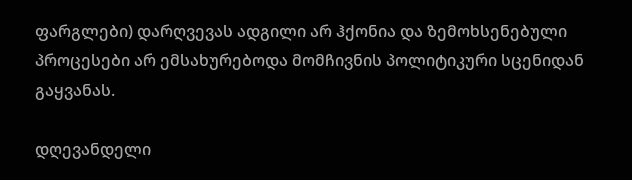ფარგლები) დარღვევას ადგილი არ ჰქონია და ზემოხსენებული პროცესები არ ემსახურებოდა მომჩივნის პოლიტიკური სცენიდან გაყვანას.

დღევანდელი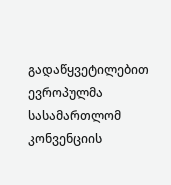გადაწყვეტილებით ევროპულმა სასამართლომ კონვენციის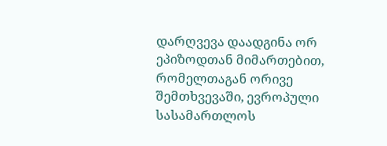დარღვევა დაადგინა ორ ეპიზოდთან მიმართებით, რომელთაგან ორივე შემთხვევაში, ევროპული სასამართლოს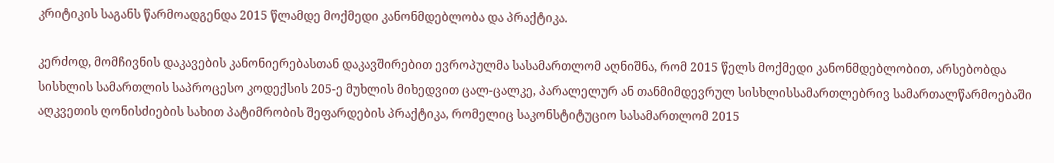კრიტიკის საგანს წარმოადგენდა 2015 წლამდე მოქმედი კანონმდებლობა და პრაქტიკა.

კერძოდ, მომჩივნის დაკავების კანონიერებასთან დაკავშირებით ევროპულმა სასამართლომ აღნიშნა, რომ 2015 წელს მოქმედი კანონმდებლობით, არსებობდა სისხლის სამართლის საპროცესო კოდექსის 205-ე მუხლის მიხედვით ცალ-ცალკე, პარალელურ ან თანმიმდევრულ სისხლისსამართლებრივ სამართალწარმოებაში აღკვეთის ღონისძიების სახით პატიმრობის შეფარდების პრაქტიკა, რომელიც საკონსტიტუციო სასამართლომ 2015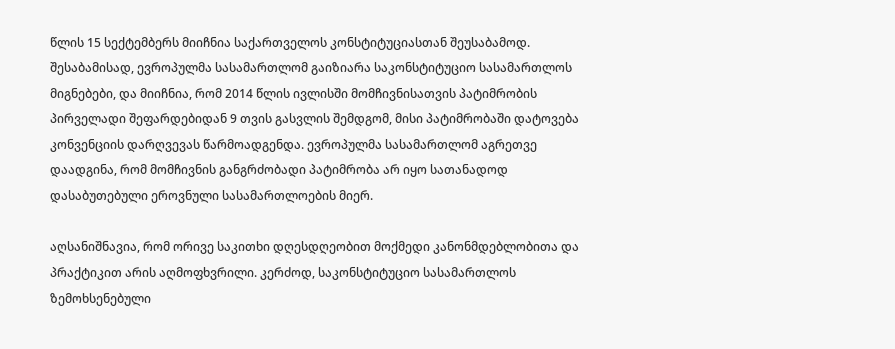წლის 15 სექტემბერს მიიჩნია საქართველოს კონსტიტუციასთან შეუსაბამოდ. შესაბამისად, ევროპულმა სასამართლომ გაიზიარა საკონსტიტუციო სასამართლოს მიგნებები, და მიიჩნია, რომ 2014 წლის ივლისში მომჩივნისათვის პატიმრობის პირველადი შეფარდებიდან 9 თვის გასვლის შემდგომ, მისი პატიმრობაში დატოვება კონვენციის დარღვევას წარმოადგენდა. ევროპულმა სასამართლომ აგრეთვე დაადგინა, რომ მომჩივნის განგრძობადი პატიმრობა არ იყო სათანადოდ დასაბუთებული ეროვნული სასამართლოების მიერ.

აღსანიშნავია, რომ ორივე საკითხი დღესდღეობით მოქმედი კანონმდებლობითა და პრაქტიკით არის აღმოფხვრილი. კერძოდ, საკონსტიტუციო სასამართლოს ზემოხსენებული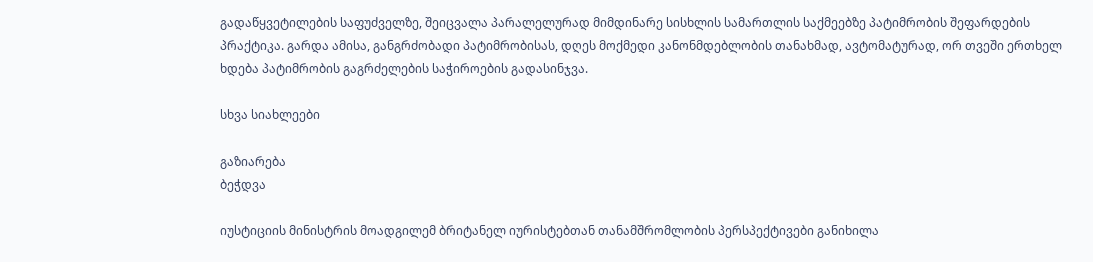გადაწყვეტილების საფუძველზე, შეიცვალა პარალელურად მიმდინარე სისხლის სამართლის საქმეებზე პატიმრობის შეფარდების პრაქტიკა. გარდა ამისა, განგრძობადი პატიმრობისას, დღეს მოქმედი კანონმდებლობის თანახმად, ავტომატურად, ორ თვეში ერთხელ ხდება პატიმრობის გაგრძელების საჭიროების გადასინჯვა.

სხვა სიახლეები

გაზიარება
ბეჭდვა

იუსტიციის მინისტრის მოადგილემ ბრიტანელ იურისტებთან თანამშრომლობის პერსპექტივები განიხილა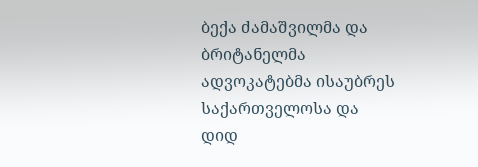ბექა ძამაშვილმა და ბრიტანელმა ადვოკატებმა ისაუბრეს საქართველოსა და დიდ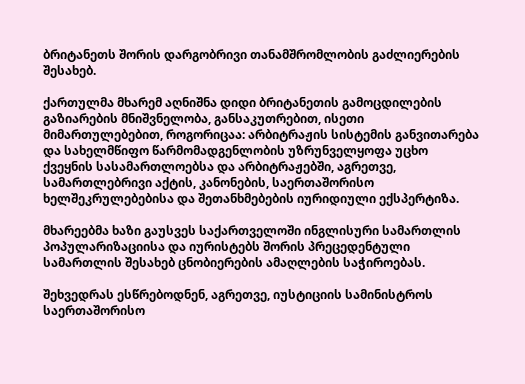ბრიტანეთს შორის დარგობრივი თანამშრომლობის გაძლიერების შესახებ.

ქართულმა მხარემ აღნიშნა დიდი ბრიტანეთის გამოცდილების გაზიარების მნიშვნელობა, განსაკუთრებით, ისეთი მიმართულებებით, როგორიცაა: არბიტრაჟის სისტემის განვითარება და სახელმწიფო წარმომადგენლობის უზრუნველყოფა უცხო ქვეყნის სასამართლოებსა და არბიტრაჟებში, აგრეთვე, სამართლებრივი აქტის, კანონების, საერთაშორისო ხელშეკრულებებისა და შეთანხმებების იურიდიული ექსპერტიზა.

მხარეებმა ხაზი გაუსვეს საქართველოში ინგლისური სამართლის პოპულარიზაციისა და იურისტებს შორის პრეცედენტული სამართლის შესახებ ცნობიერების ამაღლების საჭიროებას.

შეხვედრას ესწრებოდნენ, აგრეთვე, იუსტიციის სამინისტროს საერთაშორისო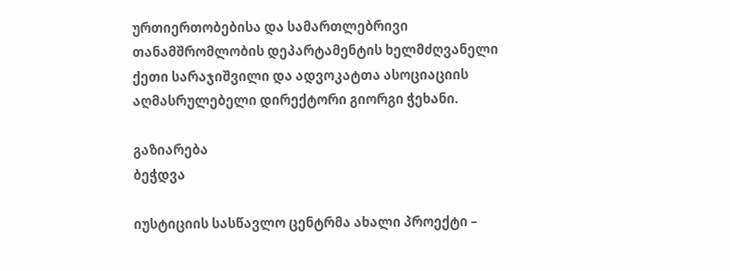ურთიერთობებისა და სამართლებრივი თანამშრომლობის დეპარტამენტის ხელმძღვანელი ქეთი სარაჯიშვილი და ადვოკატთა ასოციაციის აღმასრულებელი დირექტორი გიორგი ჭეხანი.

გაზიარება
ბეჭდვა

იუსტიციის სასწავლო ცენტრმა ახალი პროექტი –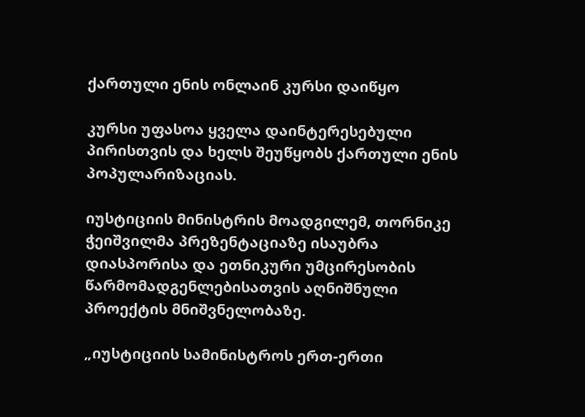ქართული ენის ონლაინ კურსი დაიწყო

კურსი უფასოა ყველა დაინტერესებული პირისთვის და ხელს შეუწყობს ქართული ენის პოპულარიზაციას.

იუსტიციის მინისტრის მოადგილემ, თორნიკე ჭეიშვილმა პრეზენტაციაზე ისაუბრა დიასპორისა და ეთნიკური უმცირესობის წარმომადგენლებისათვის აღნიშნული პროექტის მნიშვნელობაზე.

„იუსტიციის სამინისტროს ერთ-ერთი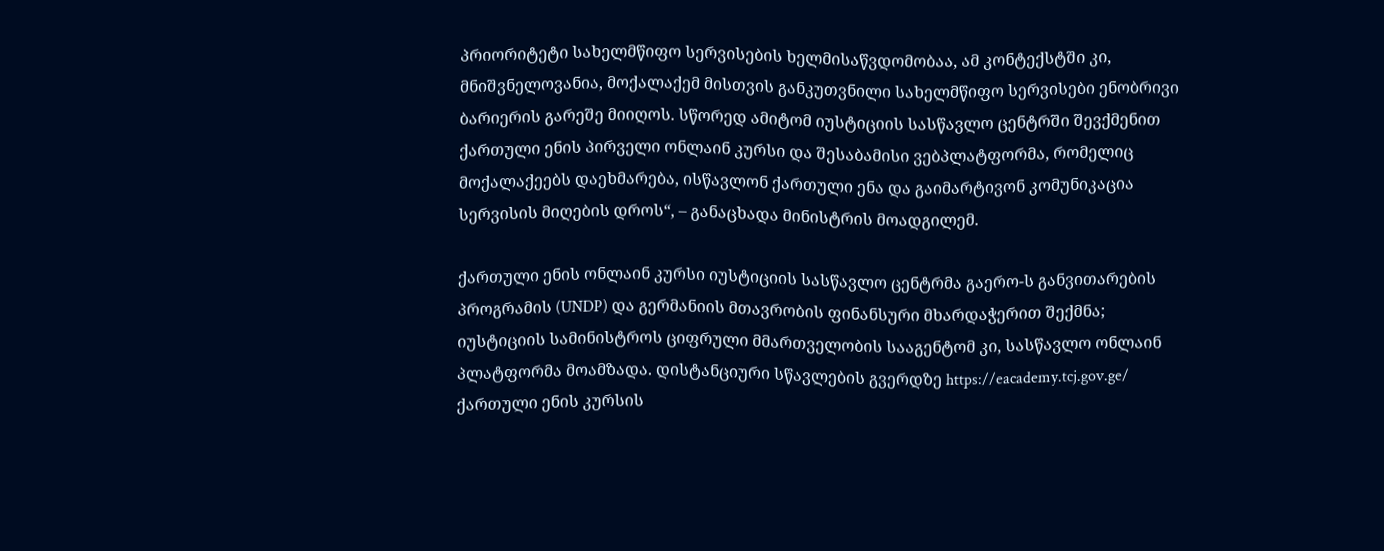პრიორიტეტი სახელმწიფო სერვისების ხელმისაწვდომობაა, ამ კონტექსტში კი, მნიშვნელოვანია, მოქალაქემ მისთვის განკუთვნილი სახელმწიფო სერვისები ენობრივი ბარიერის გარეშე მიიღოს. სწორედ ამიტომ იუსტიციის სასწავლო ცენტრში შევქმენით ქართული ენის პირველი ონლაინ კურსი და შესაბამისი ვებპლატფორმა, რომელიც მოქალაქეებს დაეხმარება, ისწავლონ ქართული ენა და გაიმარტივონ კომუნიკაცია სერვისის მიღების დროს“, – განაცხადა მინისტრის მოადგილემ.

ქართული ენის ონლაინ კურსი იუსტიციის სასწავლო ცენტრმა გაერო-ს განვითარების პროგრამის (UNDP) და გერმანიის მთავრობის ფინანსური მხარდაჭერით შექმნა; იუსტიციის სამინისტროს ციფრული მმართველობის სააგენტომ კი, სასწავლო ონლაინ პლატფორმა მოამზადა. დისტანციური სწავლების გვერდზე https://eacademy.tcj.gov.ge/ ქართული ენის კურსის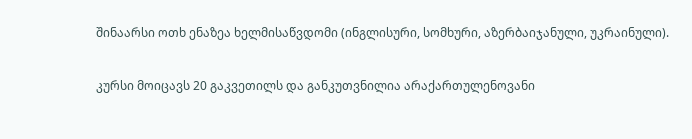შინაარსი ოთხ ენაზეა ხელმისაწვდომი (ინგლისური, სომხური, აზერბაიჯანული, უკრაინული).

კურსი მოიცავს 20 გაკვეთილს და განკუთვნილია არაქართულენოვანი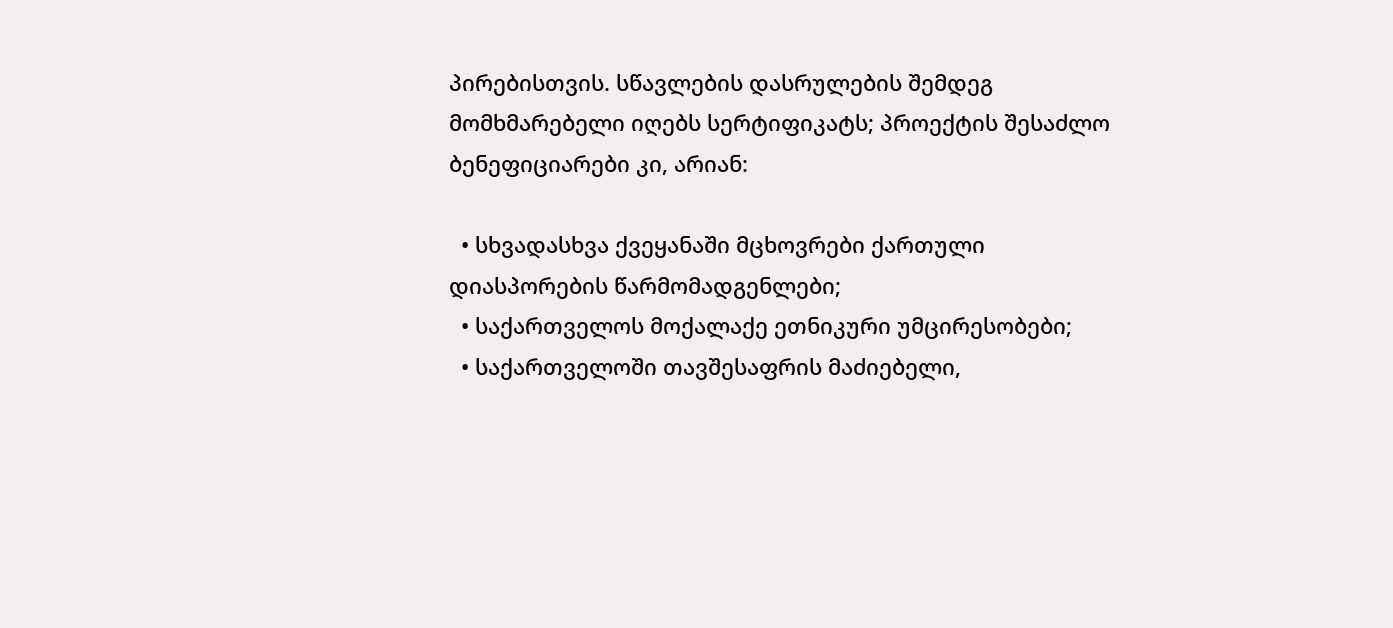პირებისთვის. სწავლების დასრულების შემდეგ მომხმარებელი იღებს სერტიფიკატს; პროექტის შესაძლო ბენეფიციარები კი, არიან:

  • სხვადასხვა ქვეყანაში მცხოვრები ქართული დიასპორების წარმომადგენლები;
  • საქართველოს მოქალაქე ეთნიკური უმცირესობები;
  • საქართველოში თავშესაფრის მაძიებელი,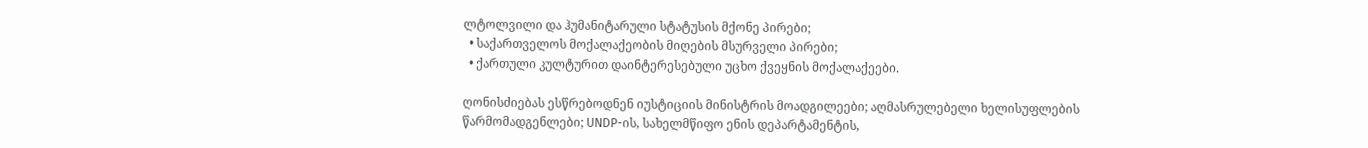ლტოლვილი და ჰუმანიტარული სტატუსის მქონე პირები;
  • საქართველოს მოქალაქეობის მიღების მსურველი პირები;
  • ქართული კულტურით დაინტერესებული უცხო ქვეყნის მოქალაქეები.

ღონისძიებას ესწრებოდნენ იუსტიციის მინისტრის მოადგილეები; აღმასრულებელი ხელისუფლების წარმომადგენლები; UNDP-ის, სახელმწიფო ენის დეპარტამენტის,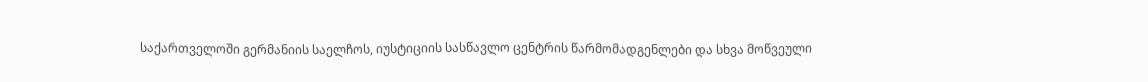საქართველოში გერმანიის საელჩოს, იუსტიციის სასწავლო ცენტრის წარმომადგენლები და სხვა მოწვეული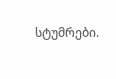სტუმრები.